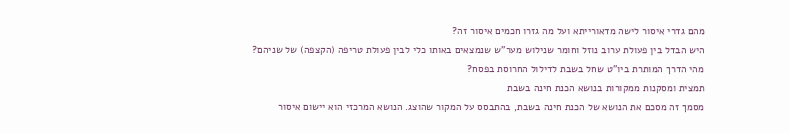מהם גדרי איסור לישה מדאורייתא ועל מה גזרו חכמים איסור זה?
היש הבדל בין פעולת ערוב נוזל וחומר שנילוש מער"ש שנמצאים באותו כלי לבין פעולת טריפה (הקצפה) של שניהם?
מהי הדרך המותרת ביו"ט שחל בשבת לדילול החרוסת בפסח?
תמצית ומסקנות ממקורות בנושא הכנת חינה בשבת
מסמך זה מסכם את הנושא של הכנת חינה בשבת, בהתבסס על המקור שהוצג. הנושא המרכזי הוא יישום איסור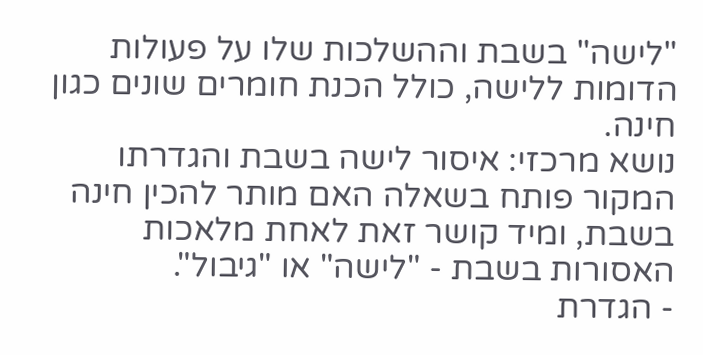"לישה" בשבת וההשלכות שלו על פעולות הדומות ללישה, כולל הכנת חומרים שונים כגון חינה.
נושא מרכזי: איסור לישה בשבת והגדרתו
המקור פותח בשאלה האם מותר להכין חינה בשבת, ומיד קושר זאת לאחת מלאכות האסורות בשבת - "לישה" או "גיבול".
- הגדרת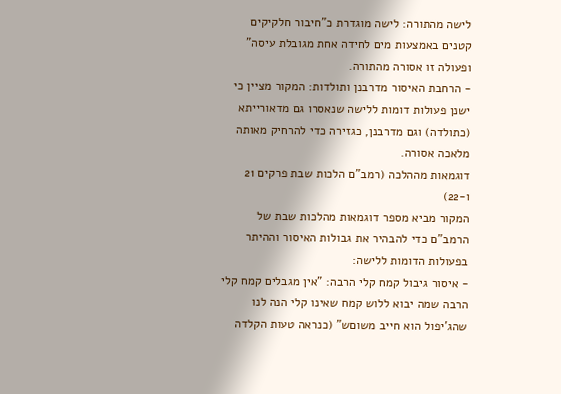לישה מהתורה: לישה מוגדרת כ"חיבור חלקיקים קטנים באמצעות מים לחידה אחת מגובלת עיסה" ופעולה זו אסורה מהתורה.
- הרחבת האיסור מדרבנן ותולדות: המקור מציין כי ישנן פעולות דומות ללישה שנאסרו גם מדאורייתא (כתולדה) וגם מדרבנן, כגזירה כדי להרחיק מאותה מלאכה אסורה.
דוגמאות מההלכה (רמב"ם הלכות שבת פרקים 21 ו-22)
המקור מביא מספר דוגמאות מהלכות שבת של הרמב"ם כדי להבהיר את גבולות האיסור וההיתר בפעולות הדומות ללישה:
- איסור גיבול קמח קלי הרבה: "אין מגבלים קמח קלי הרבה שמה יבוא ללוש קמח שאינו קלי הנה לנו שהג'יפול הוא חייב משוםש" (כנראה טעות הקלדה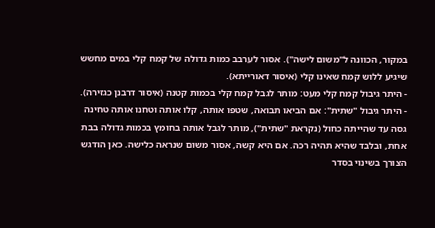במקור, הכוונה ל"משום לישה"). אסור לערבב כמות גדולה של קמח קלי במים מחשש שיגיע ללוש קמח שאינו קלי (איסור דאורייתא).
- היתר גיבול קמח קלי מעט: מותר לגבל קמח קלי בכמות קטנה (איסור דרבנן כגזירה).
- היתר גיבול "שתית": אם הביאו תבואה, שטפו אותה, קלו אותה וטחנו אותה טחינה גסה עד שהייתה כחול (נקראת "שתית"), מותר לגבל אותה בחומץ בכמות גדולה בבת אחת, ובלבד שהיא תהיה רכה. אם היא קשה, אסור משום שנראה כלישה. כאן הודגש הצורך בשינוי בסדר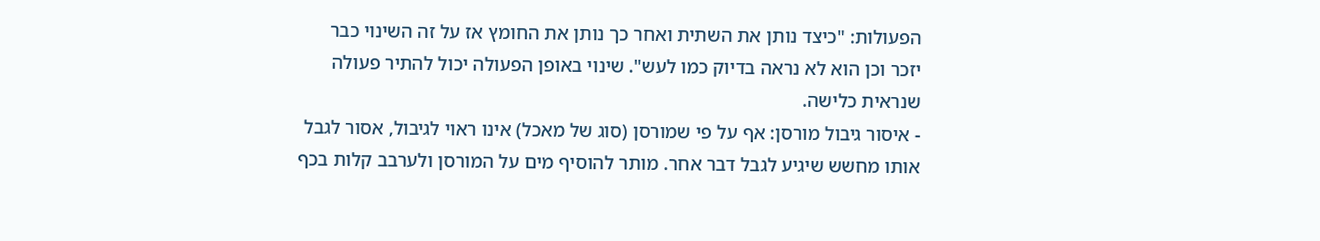הפעולות: "כיצד נותן את השתית ואחר כך נותן את החומץ אז על זה השינוי כבר יזכר וכן הוא לא נראה בדיוק כמו לעש". שינוי באופן הפעולה יכול להתיר פעולה שנראית כלישה.
- איסור גיבול מורסן: אף על פי שמורסן (סוג של מאכל) אינו ראוי לגיבול, אסור לגבל אותו מחשש שיגיע לגבל דבר אחר. מותר להוסיף מים על המורסן ולערבב קלות בכף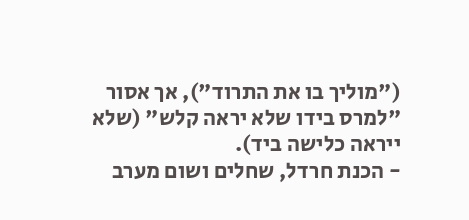("מוליך בו את התרוד"), אך אסור "למרס בידו שלא יראה קלש" (שלא ייראה כלישה ביד).
- הכנת חרדל, שחלים ושום מערב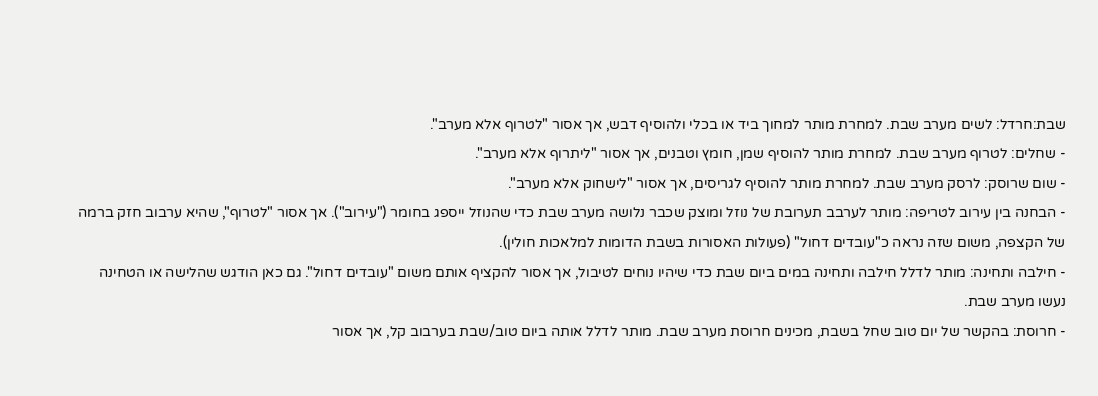שבת:חרדל: לשים מערב שבת. למחרת מותר למחוך ביד או בכלי ולהוסיף דבש, אך אסור "לטרוף אלא מערב".
- שחלים: לטרוף מערב שבת. למחרת מותר להוסיף שמן, חומץ וטבנים, אך אסור "ליתרוף אלא מערב".
- שום שרוסק: לרסק מערב שבת. למחרת מותר להוסיף לגריסים, אך אסור "לישחוק אלא מערב".
- הבחנה בין עירוב לטריפה: מותר לערבב תערובת של נוזל ומוצק שכבר נלושה מערב שבת כדי שהנוזל ייספג בחומר ("עירוב"). אך אסור "לטרוף", שהיא ערבוב חזק ברמה של הקצפה, משום שזה נראה כ"עובדים דחול" (פעולות האסורות בשבת הדומות למלאכות חולין).
- חילבה ותחינה: מותר לדלל חילבה ותחינה במים ביום שבת כדי שיהיו נוחים לטיבול, אך אסור להקציף אותם משום "עובדים דחול". גם כאן הודגש שהלישה או הטחינה נעשו מערב שבת.
- חרוסת: בהקשר של יום טוב שחל בשבת, מכינים חרוסת מערב שבת. מותר לדלל אותה ביום טוב/שבת בערבוב קל, אך אסור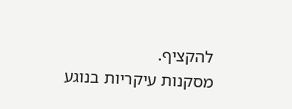להקציף.
מסקנות עיקריות בנוגע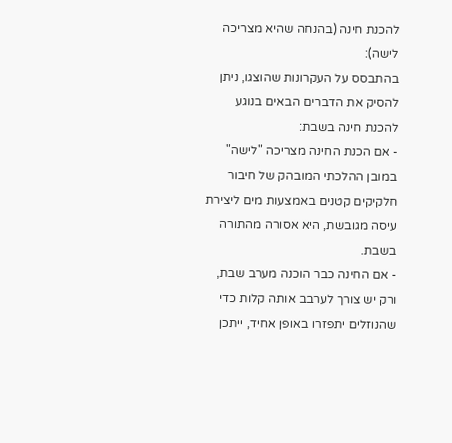להכנת חינה (בהנחה שהיא מצריכה לישה):
בהתבסס על העקרונות שהוצגו, ניתן להסיק את הדברים הבאים בנוגע להכנת חינה בשבת:
- אם הכנת החינה מצריכה "לישה" במובן ההלכתי המובהק של חיבור חלקיקים קטנים באמצעות מים ליצירת עיסה מגובשת, היא אסורה מהתורה בשבת.
- אם החינה כבר הוכנה מערב שבת, ורק יש צורך לערבב אותה קלות כדי שהנוזלים יתפזרו באופן אחיד, ייתכן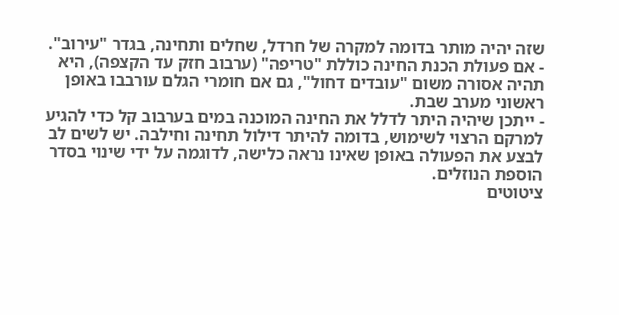שזה יהיה מותר בדומה למקרה של חרדל, שחלים ותחינה, בגדר "עירוב".
- אם פעולת הכנת החינה כוללת "טריפה" (ערבוב חזק עד הקצפה), היא תהיה אסורה משום "עובדים דחול", גם אם חומרי הגלם עורבבו באופן ראשוני מערב שבת.
- ייתכן שיהיה היתר לדלל את החינה המוכנה במים בערבוב קל כדי להגיע למרקם הרצוי לשימוש, בדומה להיתר דילול תחינה וחילבה. יש לשים לב לבצע את הפעולה באופן שאינו נראה כלישה, לדוגמה על ידי שינוי בסדר הוספת הנוזלים.
ציטוטים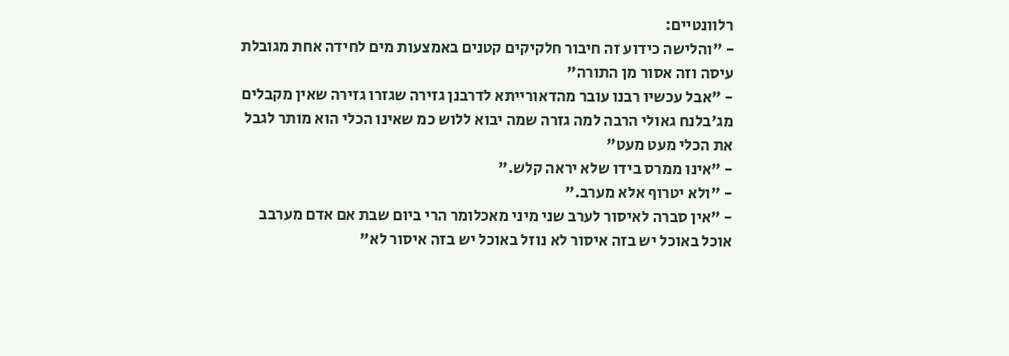רלוונטיים:
- "והלישה כידוע זה חיבור חלקיקים קטנים באמצעות מים לחידה אחת מגובלת עיסה וזה אסור מן התורה"
- "אבל עכשיו רבנו עובר מהדאורייתא לדרבנן גזירה שגזרו גזירה שאין מקבלים מג'בלנח גאולי הרבה למה גזרה שמה יבוא ללוש כמ שאינו הכלי הוא מותר לגבל את הכלי מעט מעט"
- "אינו ממרס בידו שלא יראה קלש."
- "ולא יטרוף אלא מערב."
- "אין סברה לאיסור לערב שני מיני מאכלומר הרי ביום שבת אם אדם מערבב אוכל באוכל יש בזה איסור לא נוזל באוכל יש בזה איסור לא"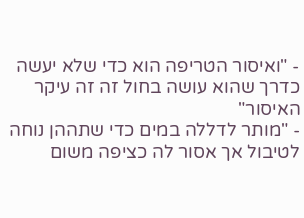- "ואיסור הטריפה הוא כדי שלא יעשה כדרך שהוא עושה בחול זה זה עיקר האיסור"
- "מותר לדללה במים כדי שתההן נוחה לטיבול אך אסור לה כציפה משום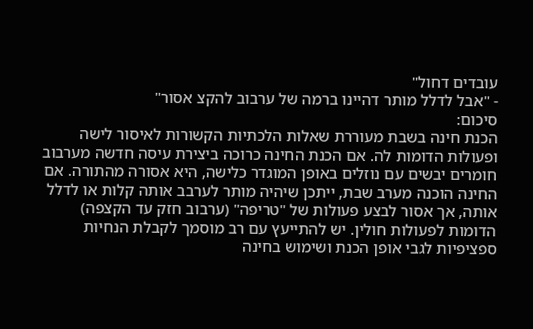עובדים דחול"
- "אבל לדלל מותר דהיינו ברמה של ערבוב להקצ אסור"
סיכום:
הכנת חינה בשבת מעוררת שאלות הלכתיות הקשורות לאיסור לישה ופעולות הדומות לה. אם הכנת החינה כרוכה ביצירת עיסה חדשה מערבוב חומרים יבשים עם נוזלים באופן המוגדר כלישה, היא אסורה מהתורה. אם החינה הוכנה מערב שבת, ייתכן שיהיה מותר לערבב אותה קלות או לדלל אותה, אך אסור לבצע פעולות של "טריפה" (ערבוב חזק עד הקצפה) הדומות לפעולות חולין. יש להתייעץ עם רב מוסמך לקבלת הנחיות ספציפיות לגבי אופן הכנת ושימוש בחינה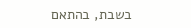בשבת, בהתאם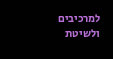למרכיבים ולשיטת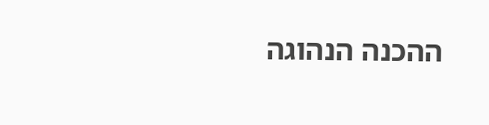ההכנה הנהוגה